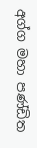අග්ග මහා පණ්ඩිත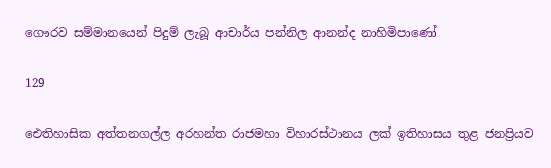ගෞරව සම්මානයෙන් පිදුම් ලැබූ ආචාර්ය පන්නිල ආනන්ද නාහිමිපාණෝ

129

ඓතිහාසික අත්තනගල්ල අරහන්ත රාජමහා විහාරස්ථානය ලක් ඉතිහාසය තුළ ජනප්‍රියව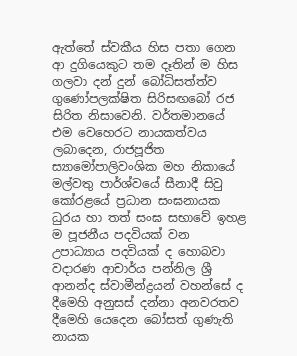ඇත්තේ ස්වකීය හිස පතා ගෙන ආ දුගියෙකුට තම දෑතින් ම හිස ගලවා දන් දුන් බෝධිසත්ත්ව ගුණෝපලක්ෂිත සිරිසඟබෝ රජ සිරිත නිසාවෙනි. වර්තමානයේ එම වෙහෙරට නායකත්වය ලබාදෙන, රාජපූජිත ස්‍යාමෝපාලිවංශික මහ නිකායේ මල්වතු පාර්ශ්වයේ සීනාදී සිවු කෝරළයේ ප්‍රධාන සංඝනායක ධුරය හා තත් සංඝ සභාවේ ඉහළ ම පූජනීය පදවියක් වන උපාධ්‍යාය පදවියක් ද හොබවා වදාරණ ආචාර්ය පන්නිල ශ්‍රී ආනන්ද ස්වාමීන්ද්‍රයන් වහන්සේ ද දීමෙහි අනුසස් දන්නා අනවරතව දීමෙහි යෙදෙන බෝසත් ගුණැති නායක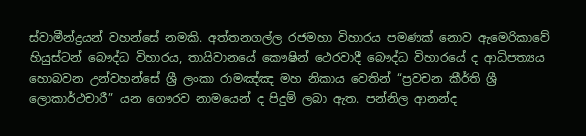ස්වාමීන්ද්‍රයන් වහන්සේ නමකි. අත්තනගල්ල රජමහා විහාරය පමණක් නොව ඇමෙරිකාවේ හියුස්ටන් බෞද්ධ විහාරය, තායිවානයේ කෞෂින් ථෙරවාදී බෞද්ධ විහාරයේ ද ආධිපත්‍යය හොබවන උන්වහන්සේ ශ්‍රී ලංකා රාමඤ්ඤ මහ නිකාය වෙතින් “ප්‍රවචන කීර්ති ශ්‍රී ලොකාර්ථචාරී” යන ගෞරව නාමයෙන් ද පිදුම් ලබා ඇත. පන්නිල ආනන්ද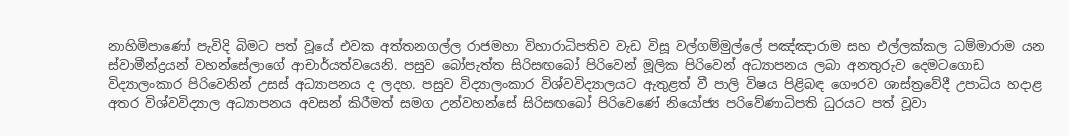නාහිමිපාණෝ පැවිදි බිමට පත් වූයේ එවක අත්තනගල්ල රාජමහා විහාරාධිපතිව වැඩ විසූ වල්ගම්මුල්ලේ පඤ්ඤාරාම සහ එල්ලක්කල ධම්මාරාම යන ස්වාමීන්ද්‍රයන් වහන්සේලාගේ ආචාර්යත්වයෙනි. පසුව බෝපැත්ත සිරිසඟබෝ පිරිවෙන් මූලික පිරිවෙන් අධ්‍යාපනය ලබා අනතුරුව දෙමටගොඩ විද්‍යාලංකාර පිරිවෙනින් උසස් අධ්‍යාපනය ද ලදහ. පසුව විද්‍යාලංකාර විශ්වවිද්‍යාලයට ඇතුළත් වී පාලි විෂය පිළිබඳ ගෞරව ශාස්ත්‍රවේදී උපාධිය හදාළ අතර විශ්වවිද්‍යාල අධ්‍යාපනය අවසන් කිරීමත් සමග උන්වහන්සේ සිරිසඟබෝ පිරිවෙණේ නියෝජ්‍ය පරිවේණාධිපති ධුරයට පත් වූවා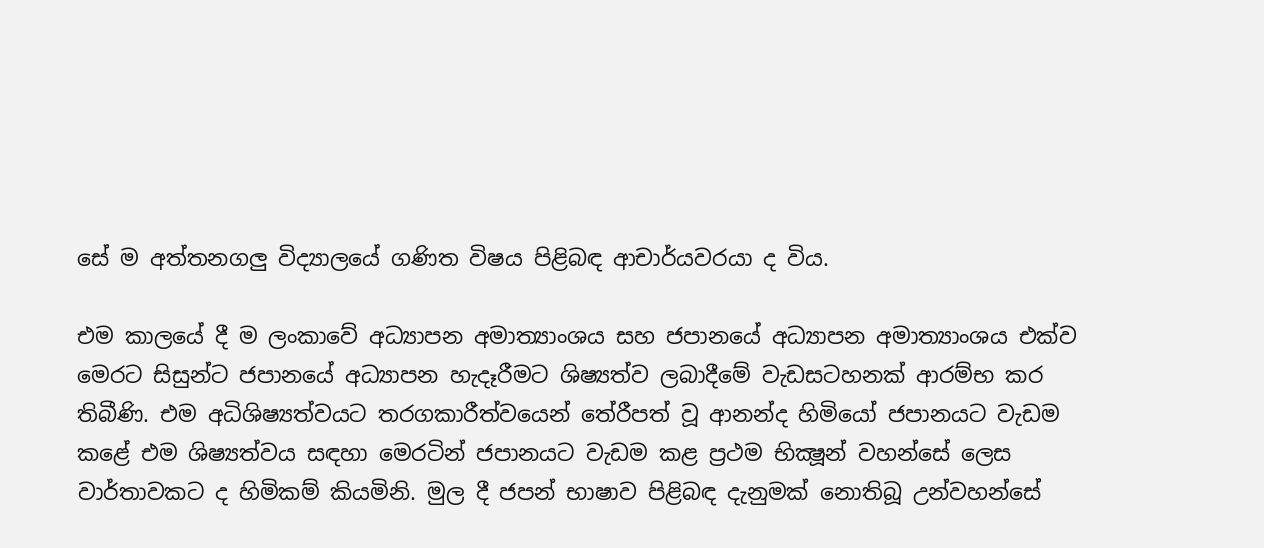සේ ම අත්තනගලු විද්‍යාලයේ ගණිත විෂය පිළිබඳ ආචාර්යවරයා ද විය.

එම කාලයේ දී ම ලංකාවේ අධ්‍යාපන අමාත්‍යාංශය සහ ජපානයේ අධ්‍යාපන අමාත්‍යාංශය එක්ව මෙරට සිසුන්ට ජපානයේ අධ්‍යාපන හැදෑරීමට ශිෂ්‍යත්ව ලබාදීමේ වැඩසටහනක් ආරම්භ කර තිබීණි. එම අධිශිෂ්‍යත්වයට තරගකාරීත්වයෙන් තේරීපත් වූ ආනන්ද හිමියෝ ජපානයට වැඩම කළේ එම ශිෂ්‍යත්වය සඳහා මෙරටින් ජපානයට වැඩම කළ ප්‍රථම භික්‍ෂූන් වහන්සේ ලෙස වාර්තාවකට ද හිමිකම් කියමිනි. මුල දී ජපන් භාෂාව පිළිබඳ දැනුමක් නොතිබූ උන්වහන්සේ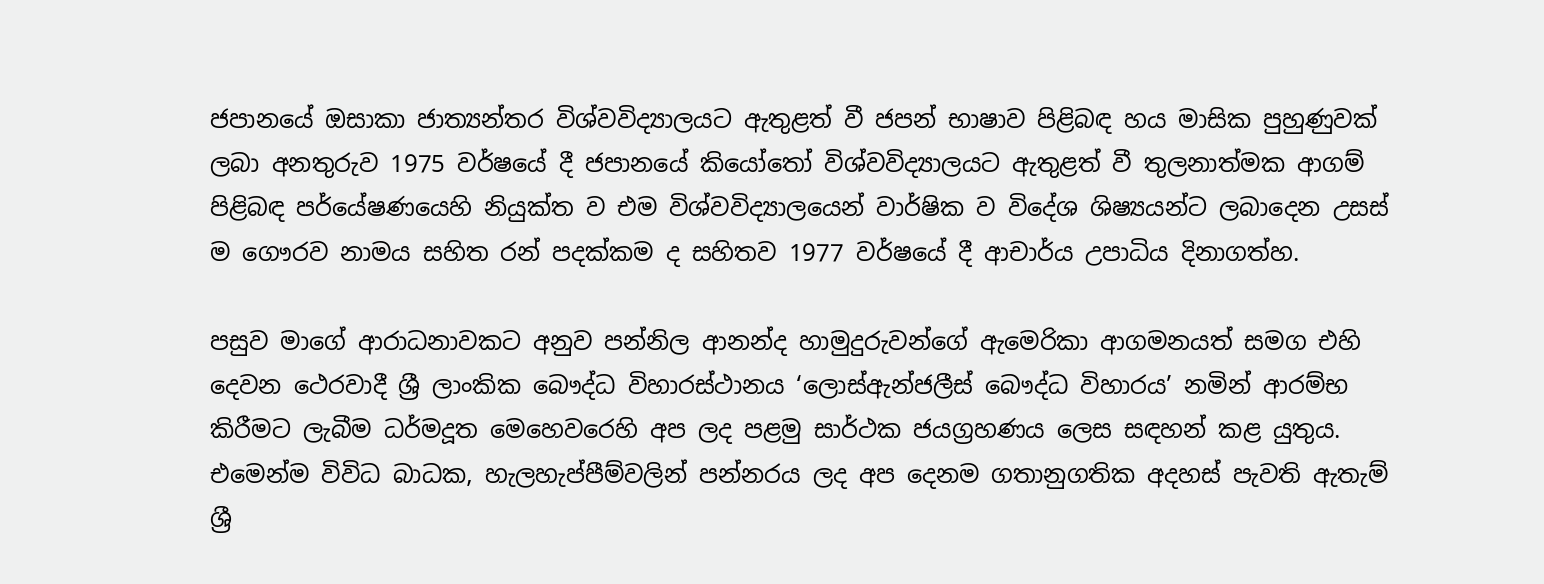ජපානයේ ඔසාකා ජාත්‍යන්තර විශ්වවිද්‍යාලයට ඇතුළත් වී ජපන් භාෂාව පිළිබඳ හය මාසික පුහුණුවක් ලබා අනතුරුව 1975 වර්ෂයේ දී ජපානයේ කියෝතෝ විශ්වවිද්‍යාලයට ඇතුළත් වී තුලනාත්මක ආගම් පිළිබඳ පර්යේෂණයෙහි නියුක්ත ව එම විශ්වවිද්‍යාලයෙන් වාර්ෂික ව විදේශ ශිෂ්‍යයන්ට ලබාදෙන උසස් ම ගෞරව නාමය සහිත රන් පදක්කම ද සහිතව 1977 වර්ෂයේ දී ආචාර්ය උපාධිය දිනාගත්හ.

පසුව මාගේ ආරාධනාවකට අනුව පන්නිල ආනන්ද හාමුදුරුවන්ගේ ඇමෙරිකා ආගමනයත් සමග එහි දෙවන ථෙරවාදී ශ්‍රී ලාංකික බෞද්ධ විහාරස්ථානය ‘ලොස්ඇන්ජලීස් බෞද්ධ විහාරය’ නමින් ආරම්භ කිරීමට ලැබීම ධර්මදූත මෙහෙවරෙහි අප ලද පළමු සාර්ථක ජයග්‍රහණය ලෙස සඳහන් කළ යුතුය. එමෙන්ම විවිධ බාධක, හැලහැප්පීම්වලින් පන්නරය ලද අප දෙනම ගතානුගතික අදහස් පැවති ඇතැම් ශ්‍රී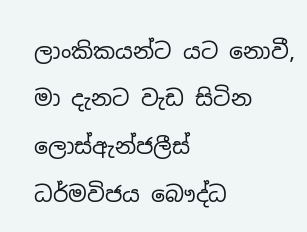ලාංකිකයන්ට යට නොවී, මා දැනට වැඩ සිටින ලොස්ඇන්ජලීස් ධර්මවිජය බෞද්ධ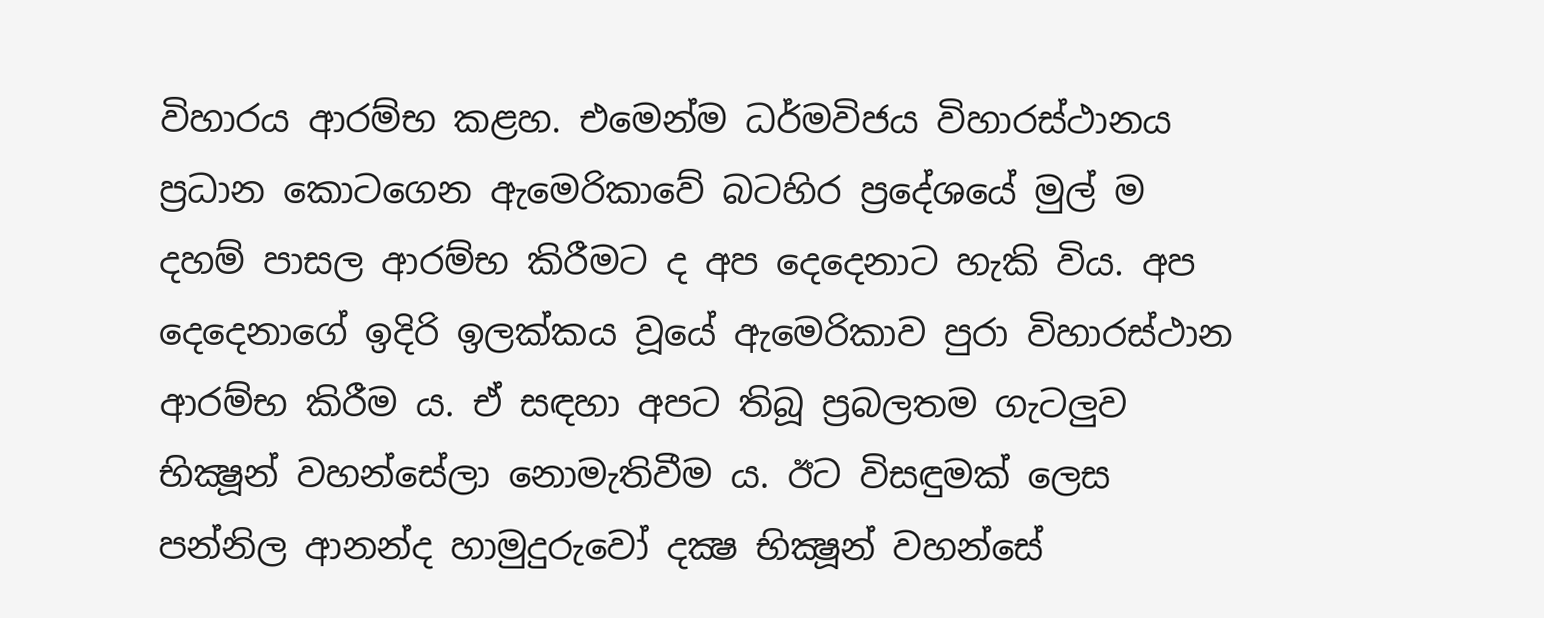විහාරය ආරම්භ කළහ. එමෙන්ම ධර්මවිජය විහාරස්ථානය ප්‍රධාන කොටගෙන ඇමෙරිකාවේ බටහිර ප්‍රදේශයේ මුල් ම දහම් පාසල ආරම්භ කිරීමට ද අප දෙදෙනාට හැකි විය. අප දෙදෙනාගේ ඉදිරි ඉලක්කය වූයේ ඇමෙරිකාව පුරා විහාරස්ථාන ආරම්භ කිරීම ය. ඒ සඳහා අපට තිබූ ප්‍රබලතම ගැටලුව භික්‍ෂූන් වහන්සේලා නොමැතිවීම ය. ඊට විසඳුමක් ලෙස පන්නිල ආනන්ද හාමුදුරුවෝ දක්‍ෂ භික්‍ෂූන් වහන්සේ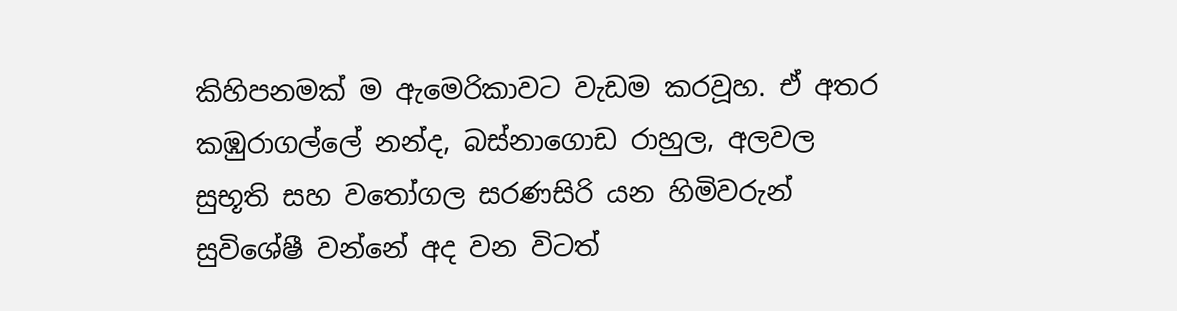කිහිපනමක් ම ඇමෙරිකාවට වැඩම කරවූහ. ඒ අතර කඹුරාගල්ලේ නන්ද, බස්නාගොඩ රාහුල, අලවල සුභූති සහ වතෝගල සරණසිරි යන හිමිවරුන් සුවිශේෂී වන්නේ අද වන විටත්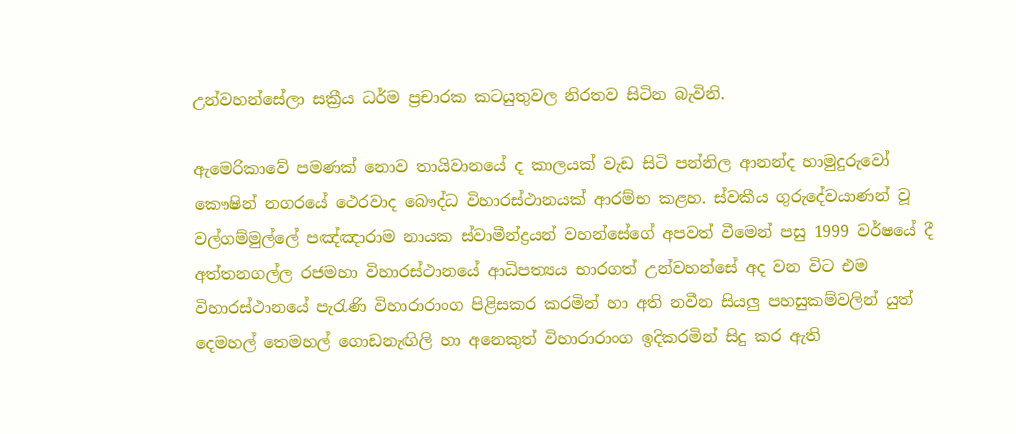උන්වහන්සේලා සක්‍රීය ධර්ම ප්‍රචාරක කටයුතුවල නිරතව සිටින බැවිනි.

ඇමෙරිකාවේ පමණක් නොව තායිවානයේ ද කාලයක් වැඩ සිටි පන්නිල ආනන්ද හාමුදුරුවෝ කෞෂින් නගරයේ ථෙරවාද බෞද්ධ විහාරස්ථානයක් ආරම්භ කළහ. ස්වකීය ගුරුදේවයාණන් වූ වල්ගම්මුල්ලේ පඤ්ඤාරාම නායක ස්වාමීන්ද්‍රයන් වහන්සේගේ අපවත් වීමෙන් පසු 1999 වර්ෂයේ දී අත්තනගල්ල රජමහා විහාරස්ථානයේ ආධිපත්‍යය භාරගත් උන්වහන්සේ අද වන විට එම විහාරස්ථානයේ පැරැණි විහාරාරාංග පිළිසකර කරමින් හා අති නවීන සියලු පහසුකම්වලින් යුත් දෙමහල් තෙමහල් ගොඩනැඟිලි හා අනෙකුත් විහාරාරාංග ඉදිකරමින් සිදු කර ඇති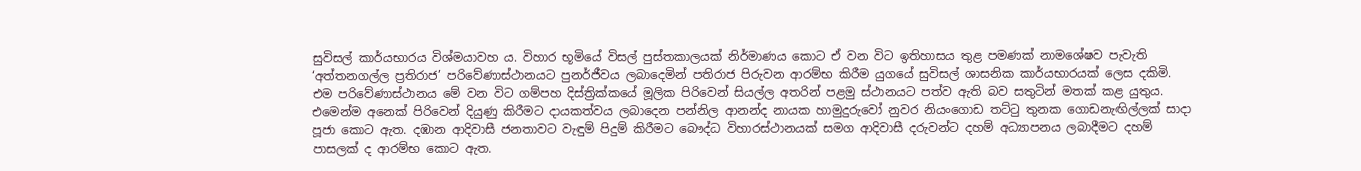සුවිසල් කාර්යභාරය විශ්මයාවහ ය. විහාර භූමියේ විසල් පුස්තකාලයක් නිර්මාණය කොට ඒ වන විට ඉතිහාසය තුළ පමණක් නාමශේෂව පැවැති ‘අත්තනගල්ල ප්‍රතිරාජ’ පරිවේණාස්ථානයට පුනර්ජීවය ලබාදෙමින් පතිරාජ පිරුවන ආරම්භ කිරීම යුගයේ සුවිසල් ශාසනික කාර්යභාරයක් ලෙස දකිමි. එම පරිවේණාස්ථානය මේ වන විට ගම්පහ දිස්ත්‍රික්කයේ මූලික පිරිවෙන් සියල්ල අතරින් පළමු ස්ථානයට පත්ව ඇති බව සතුටින් මතක් කළ යුතුය. එමෙන්ම අනෙක් පිරිවෙන් දියුණු කිරීමට දායකත්වය ලබාදෙන පන්නිල ආනන්ද නායක හාමුදුරුවෝ නුවර නියංගොඩ තට්ටු තුනක ගොඩනැඟිල්ලක් සාදා පූජා කොට ඇත. දඹාන ආදිවාසී ජනතාවට වැඳුම් පිදුම් කිරීමට බෞද්ධ විහාරස්ථානයක් සමග ආදිවාසී දරුවන්ට දහම් අධ්‍යාපනය ලබාදීමට දහම් පාසලක් ද ආරම්භ කොට ඇත.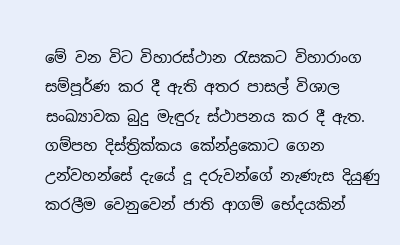මේ වන විට විහාරස්ථාන රැසකට විහාරාංග සම්පූර්ණ කර දී ඇති අතර පාසල් විශාල සංඛ්‍යාවක බුදු මැඳුරු ස්ථාපනය කර දී ඇත. ගම්පහ දිස්ත්‍රික්කය කේන්ද්‍රකොට ගෙන උන්වහන්සේ දැයේ දූ දරුවන්ගේ නැණැස දියුණු කරලීම වෙනුවෙන් ජාති ආගම් භේදයකින්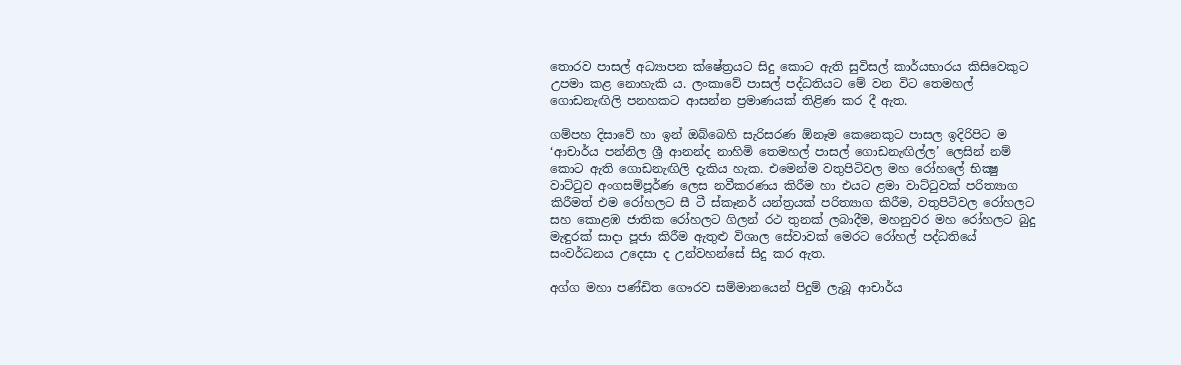තොරව පාසල් අධ්‍යාපන ක්ෂේත්‍රයට සිදු කොට ඇති සුවිසල් කාර්යභාරය කිසිවෙකුට උපමා කළ නොහැකි ය. ලංකාවේ පාසල් පද්ධතියට මේ වන විට තෙමහල් ගොඩනැඟිලි පනහකට ආසන්න ප්‍රමාණයක් තිළිණ කර දී ඇත.

ගම්පහ දිසාවේ හා ඉන් ඔබ්බෙහි සැරිසරණ ඕනෑම කෙනෙකුට පාසල ඉදිරිපිට ම ‘ආචාර්ය පන්නිල ශ්‍රී ආනන්ද නාහිමි තෙමහල් පාසල් ගොඩනැඟිල්ල’ ලෙසින් නම් කොට ඇති ගොඩනැඟිලි දැකිය හැක. එමෙන්ම වතුපිටිවල මහ රෝහලේ භික්‍ෂු වාට්ටුව අංගසම්පූර්ණ ලෙස නවීකරණය කිරීම හා එයට ළමා වාට්ටුවක් පරිත්‍යාග කිරීමත් එම රෝහලට සී ටී ස්කෑනර් යන්ත්‍රයක් පරිත්‍යාග කිරීම, වතුපිටිවල රෝහලට සහ කොළඹ ජාතික රෝහලට ගිලන් රථ තුනක් ලබාදීම, මහනුවර මහ රෝහලට බුදු මැඳුරක් සාදා පූජා කිරීම ඇතුළු විශාල සේවාවක් මෙරට රෝහල් පද්ධතියේ සංවර්ධනය උදෙසා ද උන්වහන්සේ සිදු කර ඇත.

අග්ග මහා පණ්ඩිත ගෞරව සම්මානයෙන් පිදුම් ලැබූ ආචාර්ය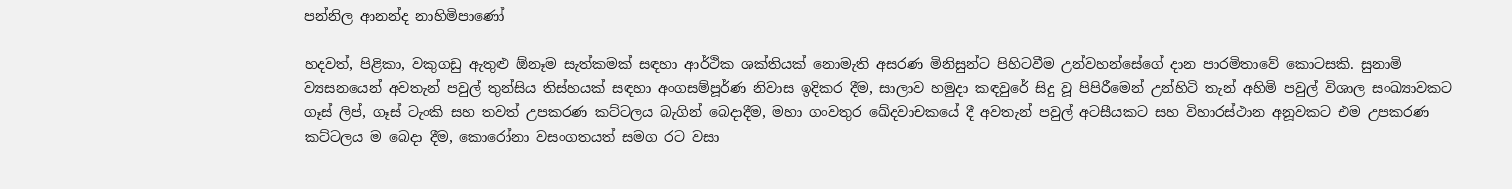පන්නිල ආනන්ද නාහිමිපාණෝ

හදවත්, පිළිකා, වකුගඩු ඇතුළු ඕනෑම සැත්කමක් සඳහා ආර්ථික ශක්තියක් නොමැති අසරණ මිනිසුන්ට පිහිටවීම උන්වහන්සේගේ දාන පාරමිතාවේ කොටසකි. සුනාමි ව්‍යසනයෙන් අවතැන් පවුල් තුන්සිය තිස්හයක් සඳහා අංගසම්පූර්ණ නිවාස ඉදිකර දීම, සාලාව හමුදා කඳවුරේ සිදු වූ පිපිරීමෙන් උන්හිටි තැන් අහිමි පවුල් විශාල සංඛ්‍යාවකට ගෑස් ලිප්, ගෑස් ටැංකි සහ තවත් උපකරණ කට්ටලය බැගින් බෙදාදීම, මහා ගංවතුර ඛේදවාචකයේ දී අවතැන් පවුල් අටසීයකට සහ විහාරස්ථාන අනූවකට එම උපකරණ කට්ටලය ම බෙදා දීම, කොරෝනා වසංගතයත් සමග රට වසා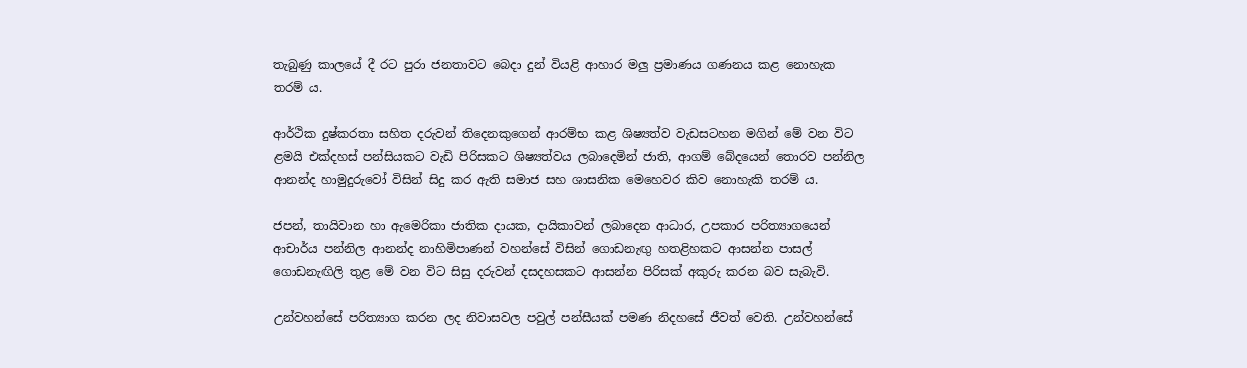තැබුණු කාලයේ දී රට පුරා ජනතාවට බෙදා දුන් වියළි ආහාර මලු ප්‍රමාණය ගණනය කළ නොහැක තරම් ය.

ආර්ථික දුෂ්කරතා සහිත දරුවන් තිදෙනකුගෙන් ආරම්භ කළ ශිෂ්‍යත්ව වැඩසටහන මගින් මේ වන විට ළමයි එක්දහස් පන්සියකට වැඩි පිරිසකට ශිෂ්‍යත්වය ලබාදෙමින් ජාති, ආගම් බේදයෙන් තොරව පන්නිල ආනන්ද හාමුදුරුවෝ විසින් සිදු කර ඇති සමාජ සහ ශාසනික මෙහෙවර කිව නොහැකි තරම් ය.

ජපන්, තායිවාන හා ඇමෙරිකා ජාතික දායක, දායිකාවන් ලබාදෙන ආධාර, උපකාර පරිත්‍යාගයෙන් ආචාර්ය පන්නිල ආනන්ද නාහිමිපාණන් වහන්සේ විසින් ගොඩනැඟු හතළිහකට ආසන්න පාසල් ගොඩනැඟිලි තුළ මේ වන විට සිසු දරුවන් දසදහසකට ආසන්න පිරිසක් අකුරු කරන බව සැබැවි.

උන්වහන්සේ පරිත්‍යාග කරන ලද නිවාසවල පවුල් පන්සීයක් පමණ නිදහසේ ජීවත් වෙති. උන්වහන්සේ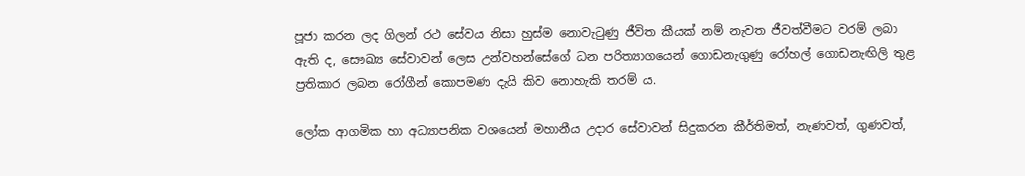පූජා කරන ලද ගිලන් රථ සේවය නිසා හුස්ම නොවැටුණු ජීවිත කීයක් නම් නැවත ජීවත්වීමට වරම් ලබා ඇති ද, සෞඛ්‍ය සේවාවන් ලෙස උන්වහන්සේගේ ධන පරිත්‍යාගයෙන් ගොඩනැගුණු රෝහල් ගොඩනැඟිලි තුළ ප්‍රතිකාර ලබන රෝගීන් කොපමණ දැයි කිව නොහැකි තරම් ය.

ලෝක ආගමික හා අධ්‍යාපනික වශයෙන් මහානීය උදාර සේවාවන් සිදුකරන කීර්තිමත්, නැණවත්, ගුණවත්,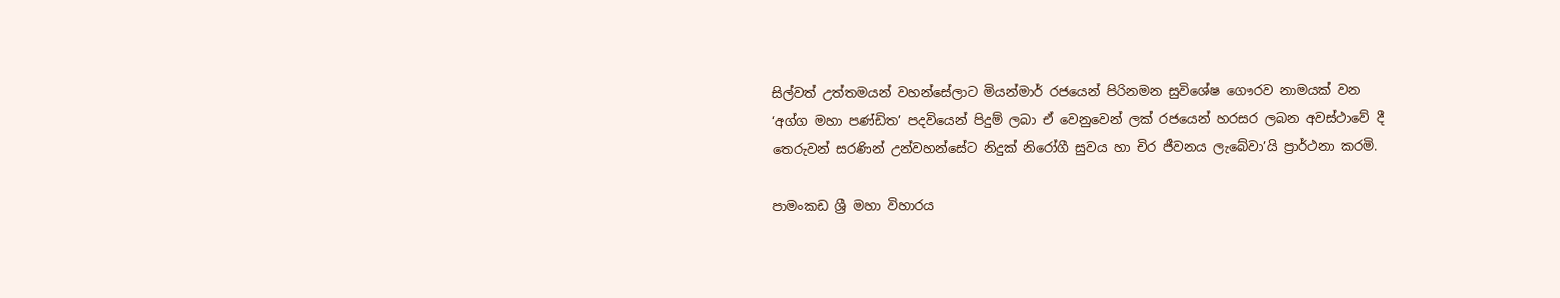සිල්වත් උත්තමයන් වහන්සේලාට මියන්මාර් රජයෙන් පිරිනමන සුවිශේෂ ගෞරව නාමයක් වන ‘අග්ග මහා පණ්ඩිත’ පදවියෙන් පිදුම් ලබා ඒ වෙනුවෙන් ලක් රජයෙන් හරසර ලබන අවස්ථාවේ දී තෙරුවන් සරණින් උන්වහන්සේට නිදුක් නිරෝගී සුවය හා චිර ජීවනය ලැබේවා’යි ප්‍රාර්ථනා කරමි.

පාමංකඩ ශ්‍රී මහා විහාරය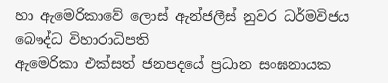හා ඇමෙරිකාවේ ලොස් ඇන්ජලීස් නුවර ධර්මවිජය බෞද්ධ විහාරාධිපති
ඇමෙරිකා එක්සත් ජනපදයේ ප්‍රධාන සංඝනායක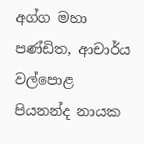අග්ග මහා පණ්ඩිත, ආචාර්ය
වල්පොළ පියනන්ද නායක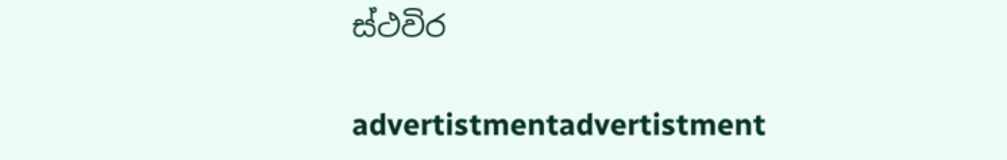ස්ථවිර

advertistmentadvertistment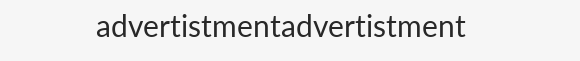advertistmentadvertistment